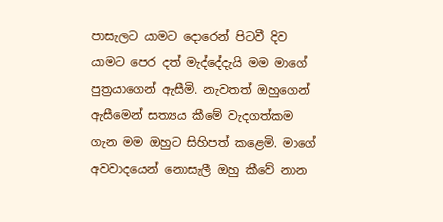පාසැලට යාමට දොරෙන් පිටවී දිව යාමට පෙර දත් මැද්දේදැයි මම මාගේ පුත්‍රයාගෙන් ඇසීමි. නැවතත් ඔහුගෙන් ඇසීමෙන් සත්‍යය කීමේ වැදගත්කම ගැන මම ඔහුට සිහිපත් කළෙමි. මාගේ අවවාදයෙන් නොසැලී ඔහු කීවේ නාන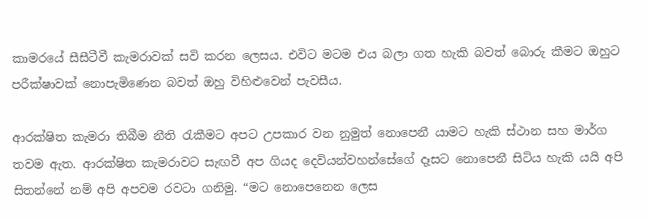කාමරයේ සීසීටීවී කැමරාවක් සවි කරන ලෙසය. එවිට මටම එය බලා ගත හැකි බවත් බොරු කීමට ඔහුට පරීක්ෂාවක් නොපැමිණෙන බවත් ඔහු විහිළුවෙන් පැවසීය.

ආරක්ෂිත කැමරා තිබීම නීති රැකීමට අපට උපකාර වන නුමුත් නොපෙනී යාමට හැකි ස්ථාන සහ මාර්ග තවම ඇත. ආරක්ෂිත කැමරාවට සැඟවී අප ගියද දෙවියන්වහන්සේගේ දෑසට නොපෙනී සිටිය හැකි යයි අපි සිතන්නේ නම් අපි අපවම රවටා ගනිමු. “මට නොපෙනෙන ලෙස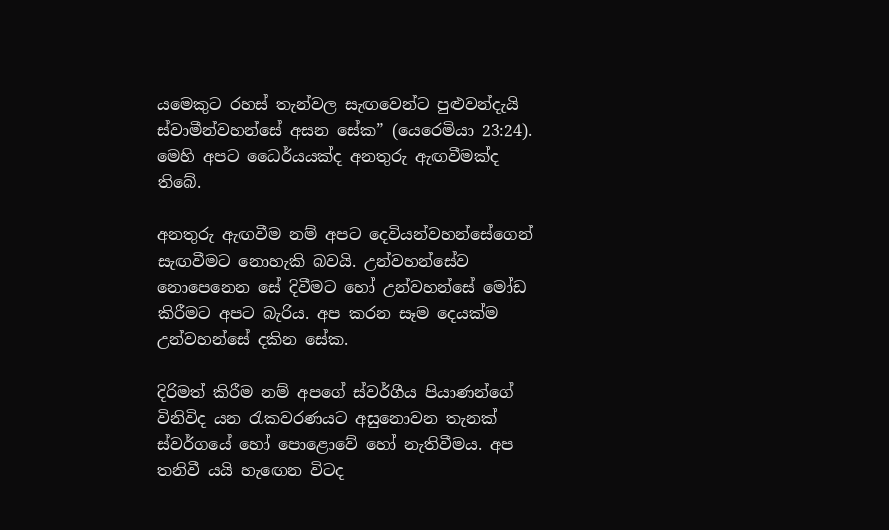යමෙකුට රහස් තැන්වල සැඟවෙන්ට පුළුවන්දැයි ස්වාමීන්වහන්සේ අසන සේක” (යෙරෙමියා 23:24). මෙහි අපට ධෛර්යයක්ද අනතුරු ඇඟවීමක්ද තිබේ.

අනතුරු ඇඟවීම නම් අපට දෙවියන්වහන්සේගෙන් සැඟවීමට නොහැකි බවයි. උන්වහන්සේව නොපෙනෙන සේ දිවීමට හෝ උන්වහන්සේ මෝඩ කිරීමට අපට බැරිය. අප කරන සෑම දෙයක්ම උන්වහන්සේ දකින සේක.

දිරිමත් කිරීම නම් අපගේ ස්වර්ගීය පියාණන්ගේ විනිවිද යන රැකවරණයට අසුනොවන තැනක් ස්වර්ගයේ හෝ පොළොවේ හෝ නැතිවීමය. අප තනිවී යයි හැඟෙන විටද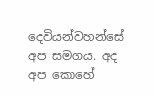දෙවියන්වහන්සේ අප සමගය. අද අප කොහේ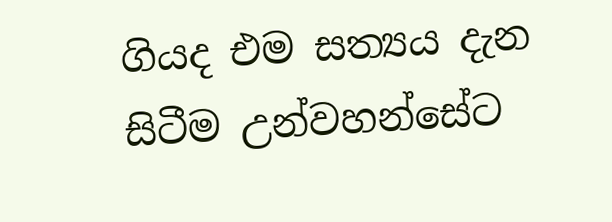ගියද එම සත්‍යය දැන සිටීම උන්වහන්සේට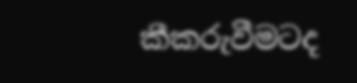කීකරුවීමටද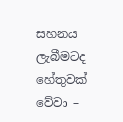සහනය ලැබීමටද හේතුවක් වේවා –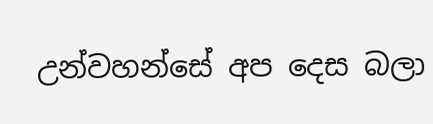උන්වහන්සේ අප දෙස බලා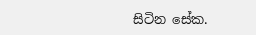සිටින සේක.